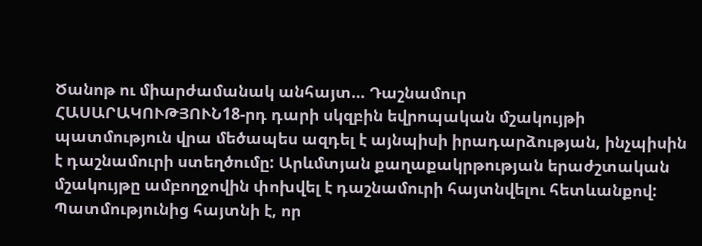Ծանոթ ու միարժամանակ անհայտ… Դաշնամուր
ՀԱՍԱՐԱԿՈՒԹՅՈՒՆ18-րդ դարի սկզբին եվրոպական մշակույթի պատմություն վրա մեծապես ազդել է այնպիսի իրադարձության, ինչպիսին է դաշնամուրի ստեղծումը: Արևմտյան քաղաքակրթության երաժշտական մշակույթը ամբողջովին փոխվել է դաշնամուրի հայտնվելու հետևանքով: Պատմությունից հայտնի է, որ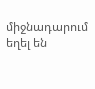միջնադարում եղել են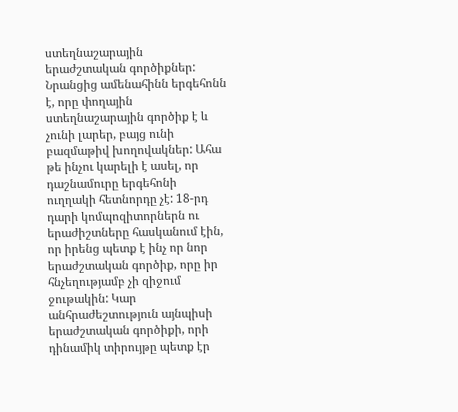ստեղնաշարային երաժշտական գործիքներ: Նրանցից ամենահինն երգեհոնն է, որը փողային ստեղնաշարային գործիք է և չունի լարեր, բայց ունի բազմաթիվ խողովակներ: Ահա թե ինչու կարելի է ասել, որ դաշնամուրը երգեհոնի ուղղակի հետնորդը չէ: 18-րդ դարի կոմպոզիտորներն ու երաժիշտները հասկանում էին, որ իրենց պետք է ինչ որ նոր երաժշտական գործիք, որը իր հնչեղությամբ չի զիջում ջութակին: Կար անհրաժեշտություն այնպիսի երաժշտական գործիքի, որի դինամիկ տիրույթը պետք էր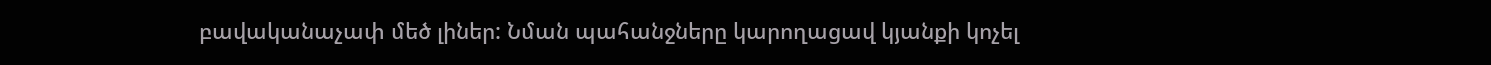բավականաչափ մեծ լիներ: Նման պահանջները կարողացավ կյանքի կոչել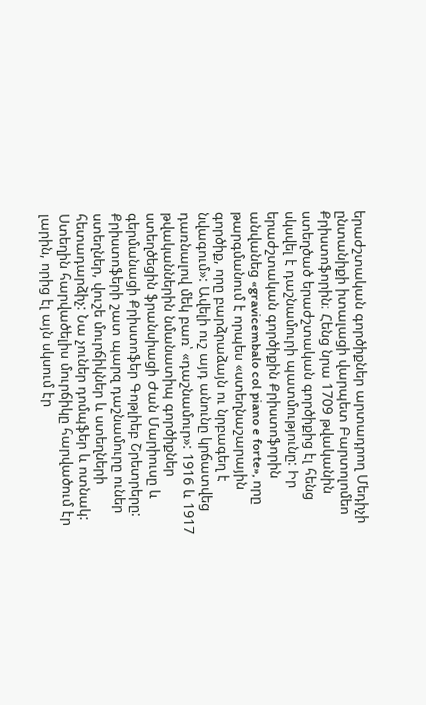երաժշտական գործիքներ արտադրող Մեդիչի ընտանիքի իտալացի վարպետ Բարտոլոմեո Քրիստոֆորին։ Հենց նրա 1709 թվականին ստեղծած երաժշտական գործիքից էլ հենց սկսվել է դաշնամուրի պատմությունը: Իր երաժշտական գործիքին Քրիստոֆորին անվանեց «gravicembalo col piano e forte», որը թարգմանում է որպես «ստեղնաշարային գործիք, որը բարձրաձայն ու նրբագեղ է նվագում»: Ավելի ուշ այդ անունը կրճատվեց դառնալով մեկ բառ՝ «դաշնամուր»: 1916 և 1917 թվականներին նմանատիպ գործիքներ ստեղծեցին ֆրանսիացի Ժան Մարիուսը և գերմանացի Քրիստոֆեր Գոթլիեբ Շրետրերը: Քրիստոֆերի շատ պարզ դաշնամուրը ուներ ստեղներ, վուշե մուրճիկներ և ստեղների հետադարձիչ: Նա չուներ դոմպֆեր և ոտնակ: Ստեղին հարվածելիս մուրճիկը հարվածում էր լարին, որից էլ այն սկսում էր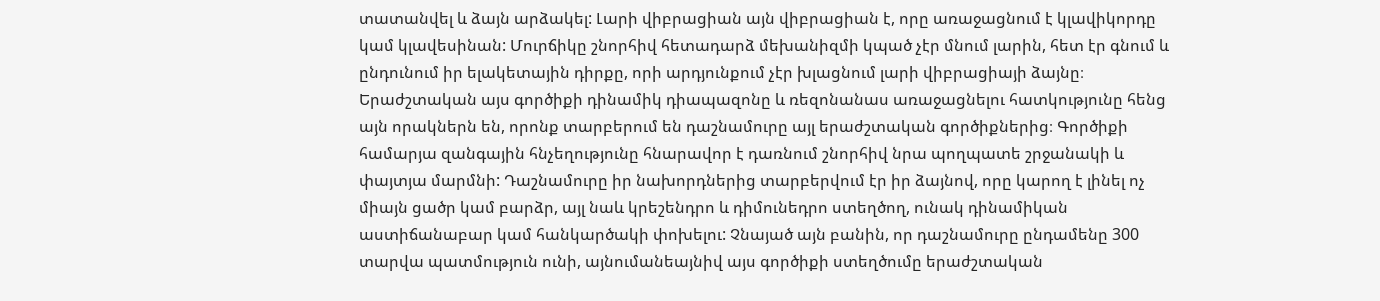տատանվել և ձայն արձակել: Լարի վիբրացիան այն վիբրացիան է, որը առաջացնում է կլավիկորդը կամ կլավեսինան: Մուրճիկը շնորհիվ հետադարձ մեխանիզմի կպած չէր մնում լարին, հետ էր գնում և ընդունում իր ելակետային դիրքը, որի արդյունքում չէր խլացնում լարի վիբրացիայի ձայնը։ Երաժշտական այս գործիքի դինամիկ դիապազոնը և ռեզոնանաս առաջացնելու հատկությունը հենց այն որակներն են, որոնք տարբերում են դաշնամուրը այլ երաժշտական գործիքներից։ Գործիքի համարյա զանգային հնչեղությունը հնարավոր է դառնում շնորհիվ նրա պողպատե շրջանակի և փայտյա մարմնի: Դաշնամուրը իր նախորդներից տարբերվում էր իր ձայնով, որը կարող է լինել ոչ միայն ցածր կամ բարձր, այլ նաև կրեշենդրո և դիմունեդրո ստեղծող, ունակ դինամիկան աստիճանաբար կամ հանկարծակի փոխելու: Չնայած այն բանին, որ դաշնամուրը ընդամենը 300 տարվա պատմություն ունի, այնումանեայնիվ այս գործիքի ստեղծումը երաժշտական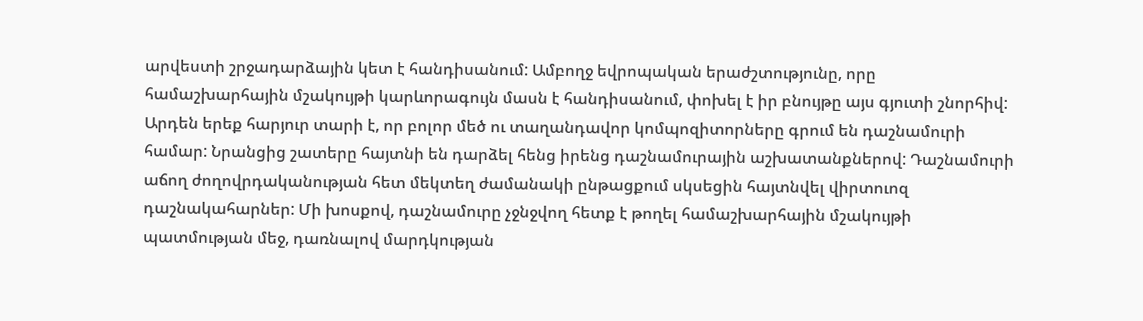արվեստի շրջադարձային կետ է հանդիսանում: Ամբողջ եվրոպական երաժշտությունը, որը համաշխարհային մշակույթի կարևորագույն մասն է հանդիսանում, փոխել է իր բնույթը այս գյուտի շնորհիվ: Արդեն երեք հարյուր տարի է, որ բոլոր մեծ ու տաղանդավոր կոմպոզիտորները գրում են դաշնամուրի համար: Նրանցից շատերը հայտնի են դարձել հենց իրենց դաշնամուրային աշխատանքներով: Դաշնամուրի աճող ժողովրդականության հետ մեկտեղ ժամանակի ընթացքում սկսեցին հայտնվել վիրտուոզ դաշնակահարներ: Մի խոսքով, դաշնամուրը չջնջվող հետք է թողել համաշխարհային մշակույթի պատմության մեջ, դառնալով մարդկության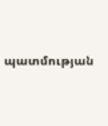պատմության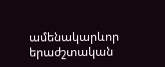ամենակարևոր երաժշտական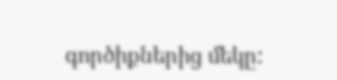գործիքներից մեկը: